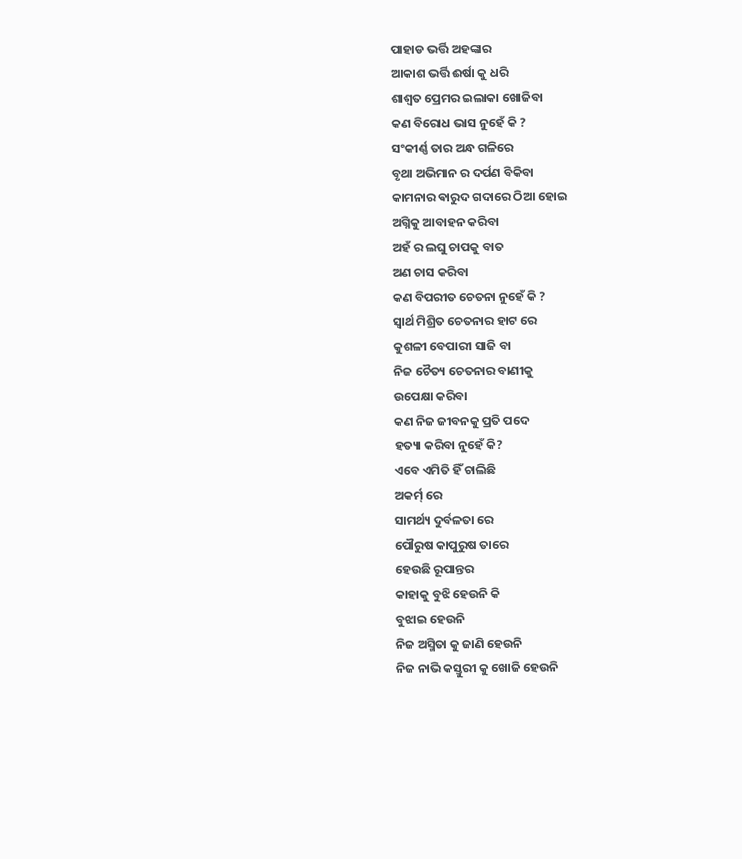ପାହାଡ ଭର୍ତ୍ତି ଅହଙ୍କାର
ଆକାଶ ଭର୍ତ୍ତି ଈର୍ଷା କୁ ଧରି
ଶାଶ୍ଵତ ପ୍ରେମର ଇଲାକା ଖୋଜିବା
କଣ ବିରୋଧ ଭାସ ନୁହେଁ କି ?
ସଂକୀର୍ଣ୍ଣ ତାର ଅନ୍ଧ ଗଳିରେ
ବୃଥା ଅଭିମାନ ର ଦର୍ପଣ ବିକିବା
କାମନାର ଵାରୁଦ ଗଦାରେ ଠିଆ ହୋଇ
ଅଗ୍ନିକୁ ଆବାହନ କରିବା
ଅହଁ ର ଲଘୁ ଚାପକୁ ବାତ
ଅଣ ଚାସ କରିବା
କଣ ବିପରୀତ ଚେତନା ନୁହେଁ କି ?
ସ୍ବାର୍ଥ ମିଶ୍ରିତ ଚେତନାର ହାଟ ରେ
କୁଶଳୀ ବେପାରୀ ସାଜି ବା
ନିଜ ଚୈତ୍ୟ ଚେତନାର ବାଣୀକୁ
ଉପେକ୍ଷା କରିବା
କଣ ନିଜ ଜୀବନକୁ ପ୍ରତି ପଦେ
ହତ୍ୟା କରିବା ନୁହେଁ କି?
ଏବେ ଏମିତି ହିଁ ଚାଲିଛି
ଅକର୍ମ୍ ରେ
ସାମର୍ଥ୍ୟ ଦୁର୍ବଳତା ରେ
ପୌରୁଷ କାପୁରୁଷ ତାରେ
ହେଉଛି ରୂପାନ୍ତର
କାହାକୁ ବୁଝି ହେଉନି କି
ବୁଝାଇ ହେଉନି
ନିଜ ଅସ୍ମିତା କୁ ଜାଣି ହେଉନି
ନିଜ ନାଭି କସ୍ତୁରୀ କୁ ଖୋଜି ହେଉନି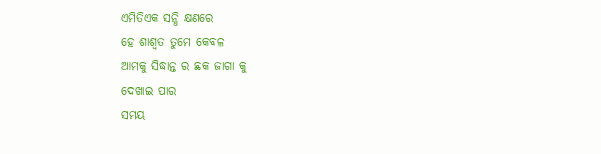ଏମିତିଏକ ସନ୍ଧି କ୍ଷଣରେ
ହେ ଶାଶ୍ଵତ ତୁମେ କେବଳ
ଆମକୁ ସିଦ୍ଧାନ୍ତ ର ଛକ ଜାଗା କୁ
ଦେଖାଇ ପାର
ସମୟ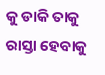କୁ ଡାକି ତାକୁ ରାସ୍ତା ହେବାକୁ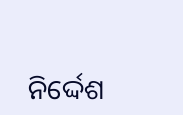ନିର୍ଦ୍ଦେଶ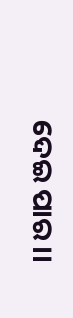ଦେଇ ପାର ।।